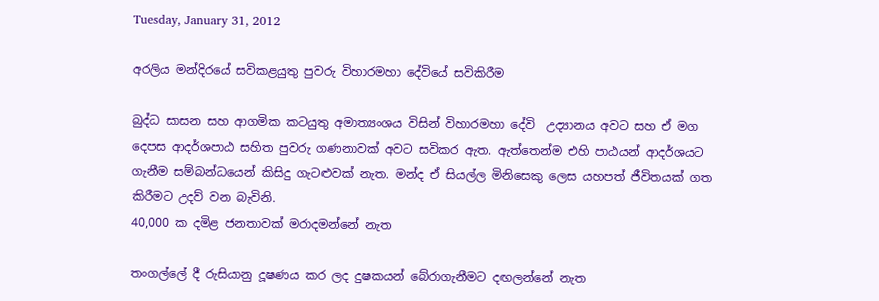Tuesday, January 31, 2012

අරලිය මන්දිරයේ සවිකළයුතු පුවරු විහාරමහා දේවියේ සවිකිරීම

බුද්ධ සාසන සහ ආගමික කටයුතු අමාත්‍යංශය විසින් විහාරමහා දේවි  උද්‍යානය අවට සහ ඒ මග දෙපස ආදර්ශපාඨ සහිත පුවරු ගණනාවක් අවට සවිකර ඇත. ඇත්තෙන්ම එහි පාඨයන් ආදර්ශයට ගැනීම සම්බන්ධයෙන් කිසිදු ගැටළුවක් නැත. මන්ද ඒ සියල්ල මිනිසෙකු ලෙස යහපත් ජීවිතයක් ගත කිරීමට උදව් වන බැවිනි.
40,000 ක දමිළ ජනතාවක් මරාදමන්නේ නැත

තංගල්ලේ දී රුසියානු දූෂණය කර ලද දුෂකයන් බේරාගැනීමට දඟලන්නේ නැත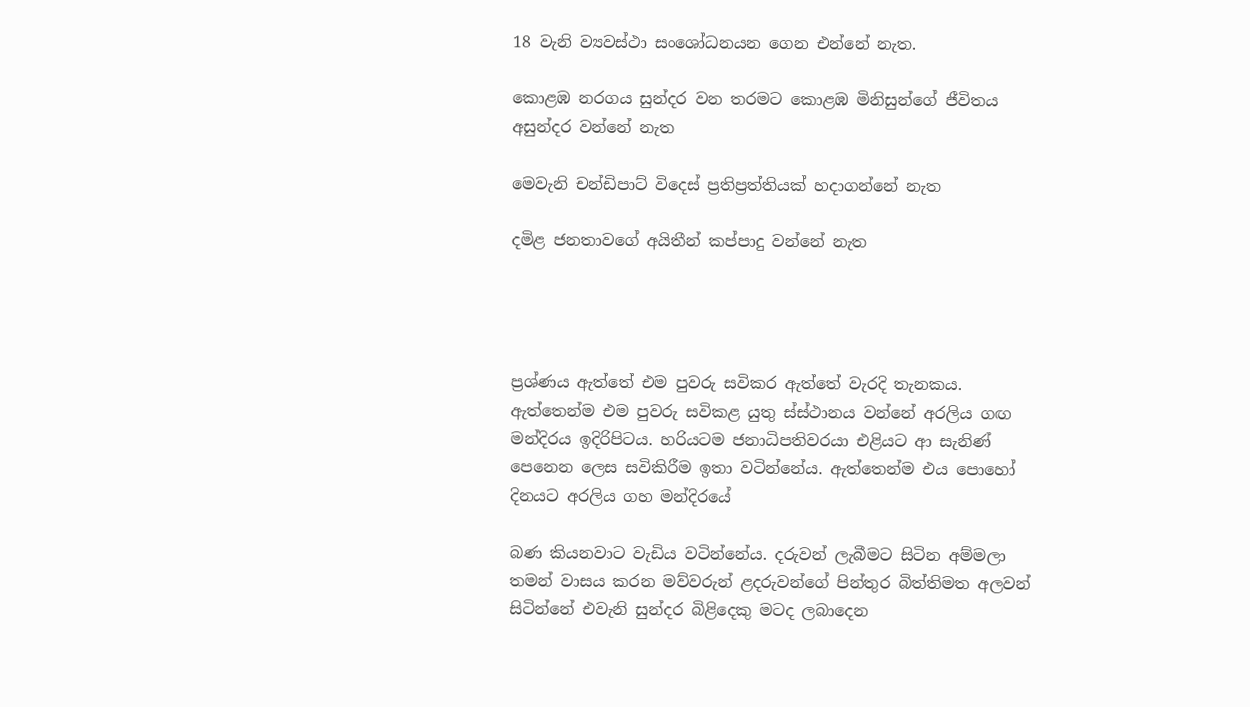18 වැනි ව්‍යවස්ථා සංශෝධනයන ගෙන එන්නේ නැත.

කොළඹ නරගය සුන්දර වන තරමට කොළඹ මිනිසුන්ගේ ජීවිතය අසුන්දර වන්නේ නැත

මෙවැනි චන්ඩිපාට් විදෙස් ප්‍රතිප්‍රත්තියක් හදාගන්නේ නැත

දමිළ ජනතාවගේ අයිතීන් කප්පාදු වන්නේ නැත




ප්‍රශ්ණය ඇත්තේ එම පුවරු සවිකර ඇත්තේ වැරදි තැනකය. ඇත්තෙන්ම එම පුවරු සවිකළ යුතු ස්ස්ථානය වන්නේ අරලිය ගඟ මන්දිරය ඉදිරිපිටය. හරියටම ජනාධිපතිවරයා එළියට ආ සැනිණ් පෙනෙන ලෙස සවිකිරීම ඉතා වටින්නේය. ඇත්තෙන්ම එය පොහෝ දිනයට අරලිය ගහ මන්දිරයේ

බණ කියනවාට වැඩිය වටින්නේය. දරුවන් ලැබීමට සිටින අම්මලා තමන් වාසය කරන මව්වරුන් ළදරුවන්ගේ පින්තුර බිත්තිමත අලවන් සිටින්නේ එවැනි සුන්දර බිළිදෙකු මටද ලබාදෙන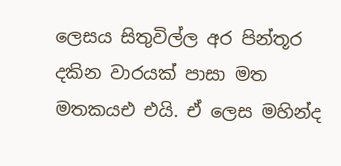ලෙසය සිතුවිල්ල අර පින්තූර දකින වාරයක් පාසා මත මතකයඑ එයි. ඒ ලෙස මහින්ද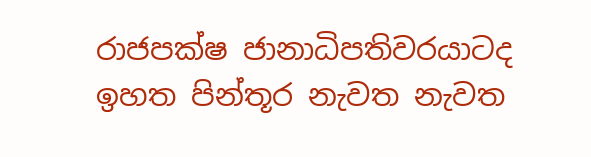රාජපක්ෂ ජානාධිපතිවරයාටද ඉහත පින්තූර නැවත නැවත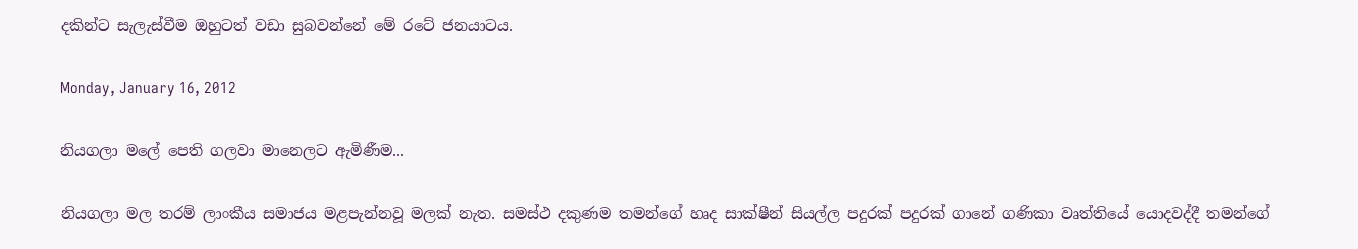දකින්ට සැලැස්වීම ඔහුටත් වඩා සුබවන්නේ මේ රටේ ජනයාටය.

Monday, January 16, 2012

නියගලා මලේ පෙති ගලවා මානෙලට ඇමිණීම...

නියගලා මල තරම් ලාංකීය සමාජය මළපැන්නවූ මලක් නැත. සමස්ථ දකුණම තමන්ගේ හෘද සාක්ෂීන් සියල්ල පදුරක් පදුරක් ගානේ ගණිකා වෘත්තියේ යොදවද්දී තමන්ගේ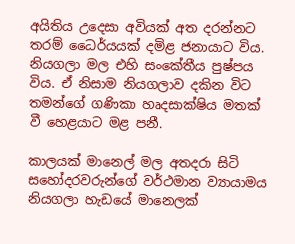අයිතිය උදෙසා අවියක් අත දරන්නට තරම් ධෛර්යයක් දමිළ ජනායාට විය. නියගලා මල එහි සංකේතීය පුෂ්පය විය. ඒ නිසාම නියගලාව දකින විට තමන්ගේ ගණිකා හෘදසාක්ෂිය මතක් වී හෙළයාට මළ පනී.

කාලයක් මානෙල් මල අතදරා සිටි සහෝදරවරුන්ගේ වර්ථමාන ව්‍යායාමය නියගලා හැඩයේ මානෙලක්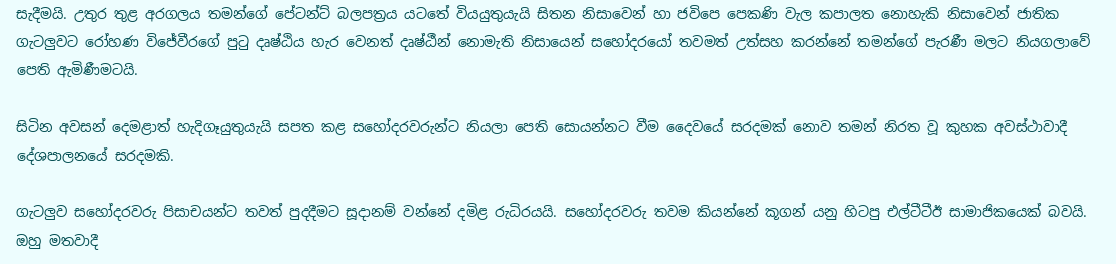සැදීමයි. උතුර තුළ අරගලය තමන්ගේ පේටන්ට් බලපත්‍රය යටතේ වියයුතුයැයි සිතන නිසාවෙන් හා ජවිපෙ පෙකණි වැල කපාලත නොහැකි නිසාවෙන් ජාතික ගැටලුවට රෝහණ විජේවීරගේ පුටු දෘෂ්ඨිය හැර වෙනත් දෘෂ්ඨීන් නොමැති නිසායෙන් සහෝදරයෝ තවමත් උත්සහ කරන්නේ තමන්ගේ පැරණී මලට නියගලාවේ පෙති ඇමිණීමටයි.

සිටින අවසන් දෙමළාත් හැදිගෑයුතුයැයි සපත කළ සහෝදරවරුන්ට නියලා පෙති සොයන්නට වීම දෛවයේ සරදමක් නොව තමන් නිරත වූ කුහක අවස්ථාවාදී දේශපාලනයේ සරදමකි.

ගැටලුව සහෝදරවරු පිසාචයන්ට තවත් පුදදීමට සූදානම් වන්නේ දමිළ රුධිරයයි. සහෝදරවරු තවම කියන්නේ කූගන් යනු හිටපු එල්ටීටීඊ සාමාජිකයෙක් බවයි. ඔහු මතවාදී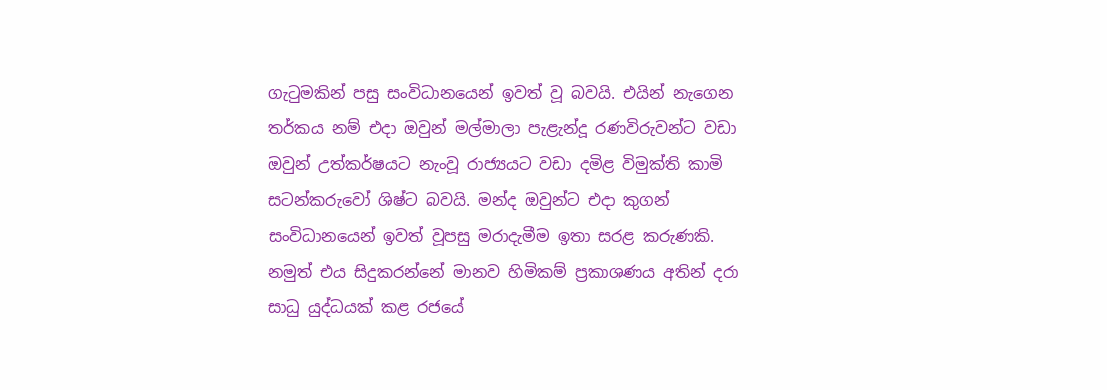ගැටුමකින් පසු සංවිධානයෙන් ඉවත් වූ බවයි. එයින් නැගෙන තර්කය නම් එදා ඔවුන් මල්මාලා පැළැන්දූ රණවිරුවන්ට වඩා ඔවුන් උත්කර්ෂයට නැංවූ රාජ්‍යයට වඩා දමිළ විමුක්ති කාමි සටන්කරුවෝ ශිෂ්ට බවයි. මන්ද ඔවුන්ට එදා කුගන් සංවිධානයෙන් ඉවත් වූපසු මරාදැමීම ඉතා සරළ කරුණකි. නමුත් එය සිදුකරන්නේ මානව හිමිකම් ප්‍රකාශණය අතින් දරා සාධු යුද්ධයක් කළ රජයේ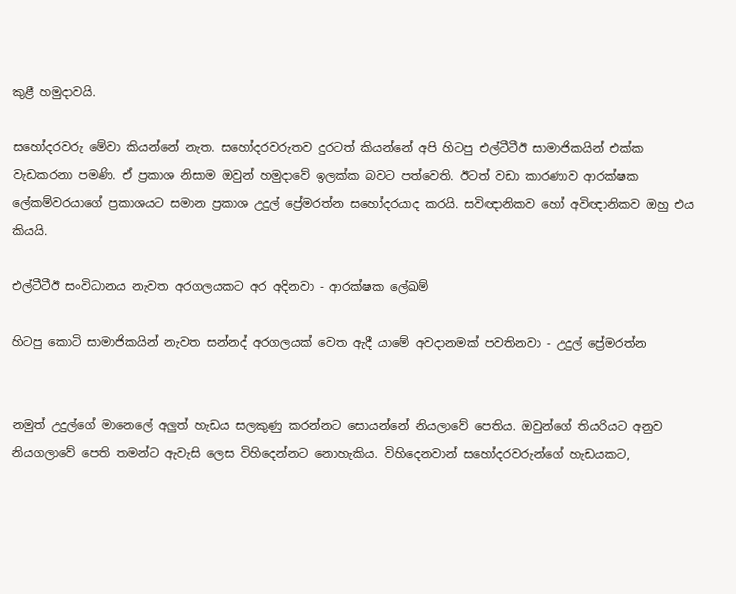කුළී හමුදාවයි.

සහෝදරවරු මේවා කියන්නේ නැත. සහෝදරවරුතව දුරටත් කියන්නේ අපි හිටපු එල්ටීටීඊ සාමාජිකයින් එක්ක වැඩකරනා පමණි. ඒ ප්‍රකාශ නිසාම ඔවුන් හමුදාවේ ඉලක්ක බවට පත්වෙති. ඊටත් වඩා කාරණාව ආරක්ෂක ලේකම්වරයාගේ ප්‍රකාශයට සමාන ප්‍රකාශ උදුල් ප්‍රේමරත්න සහෝදරයාද කරයි. සවිඥානිකව හෝ අවිඥානිකව ඔහු එය කියයි.

එල්ටීටීඊ සංවිධානය නැවත අරගලයකට අර අදිනවා - ආරක්ෂක ලේඛම්

හිටපු කොටි සාමාජිකයින් නැවත සන්නද් අරගලයක් වෙත ඇදී යාමේ අවදානමක් පවතිනවා - උදුල් ප්‍රේමරත්න


නමුත් උදුල්ගේ මානෙලේ අලුත් හැඩය සලකුණු කරන්නට සොයන්නේ නියලාවේ පෙතිය. ඔවුන්ගේ තියරියට අනුව නියගලාවේ පෙති තමන්ට ඇවැසි ලෙස විහිදෙන්නට නොහැකිය. විහිදෙනවාන් සහෝදරවරුන්ගේ හැඩයකට,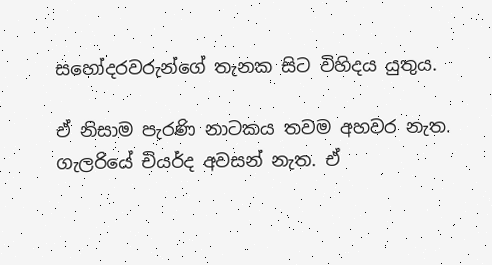සහෝදරවරුන්ගේ තැනක සිට විහිදය යුතුය.

ඒ නිසාම පැරණි නාටකය තවම අහවර නැත. ගැලරියේ චියර්ද අවසන් නැත. ඒ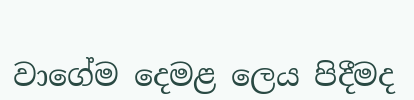වාගේම දෙමළ ලෙය පිදීමද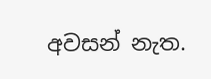අවසන් නැත.